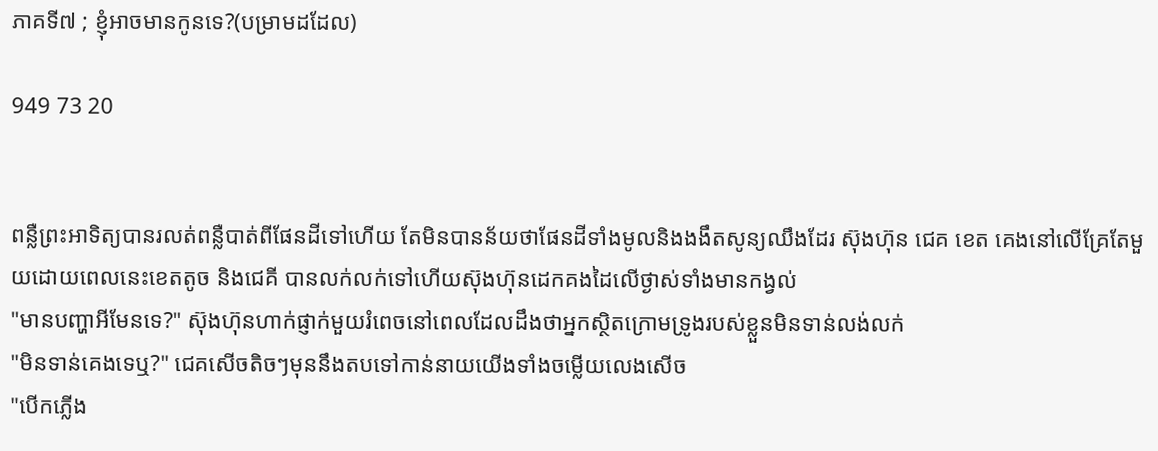ភាគទី៧ ; ខ្ញុំអាចមានកូនទេ?(បម្រាមដដែល)

949 73 20


ពន្លឺព្រះអាទិត្យបានរលត់ពន្លឺបាត់ពីផែនដីទៅហើយ តែមិនបានន័យថាផែនដីទាំងមូលនិងងងឹតសូន្យឈឹងដែរ ស៊ុងហ៊ុន ជេគ ខេត គេងនៅលើគ្រែតែមួយដោយពេលនេះខេតតូច និងជេគី បានលក់លក់ទៅហើយស៊ុងហ៊ុនដេកគងដៃលើថ្ងាស់ទាំងមានកង្វល់
"មានបញ្ហាអីមែនទេ?" ស៊ុងហ៊ុនហាក់ផ្ញាក់មួយរំពេចនៅពេលដែលដឹងថាអ្នកស្ថិតក្រោមទ្រូងរបស់ខ្លួនមិនទាន់លង់លក់
"មិនទាន់គេងទេឬ?" ជេគសើចតិចៗមុននឹងតបទៅកាន់នាយយើងទាំងចម្លើយលេងសើច
"បើកភ្លើង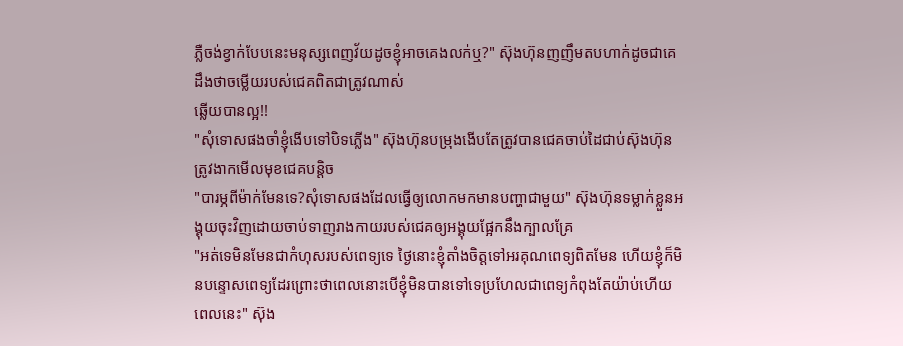ភ្លឺចង់ខ្វាក់បែបនេះមនុស្សពេញវ័យដូចខ្ញុំអាចគេងលក់ឬ?" ស៊ុងហ៊ុនញញឹមតបហាក់ដូចជាគេដឹងថាចម្លើយរបស់ជេគពិតជាត្រូវណាស់
ឆ្លើយបានល្អ!!
"សុំទោសផងចាំខ្ញុំងើបទៅបិទភ្លើង" ស៊ុងហ៊ុនបម្រុងងើបតែត្រូវបានជេគចាប់ដៃជាប់ស៊ុងហ៊ុនត្រូវងាកមើលមុខជេគបន្ដិច
"បារម្ភពីម៉ាក់មែនទេ?សុំទោសផងដែលធ្វើឲ្យលោកមកមានបញ្ហាជាមួយ" ស៊ុងហ៊ុនទម្លាក់ខ្លួនអង្គុយចុះវិញដោយចាប់ទាញរាងកាយរបស់ជេគឲ្យអង្គុយផ្អែកនឹងក្បាលគ្រែ
"អត់ទេមិនមែនជាកំហុសរបស់ពេទ្យទេ ថ្ងៃនោះខ្ញុំតាំងចិត្តទៅអរគុណពេទ្យពិតមែន ហើយខ្ញុំក៏មិនបន្ទោសពេទ្យដែរព្រោះថាពេលនោះបើខ្ញុំមិនបានទៅទេប្រហែលជាពេទ្យកំពុងតែយ៉ាប់ហើយពេលនេះ" ស៊ុង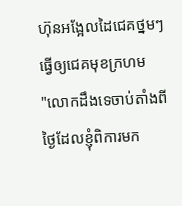ហ៊ុនអង្អែលដៃជេគថ្នមៗធ្វើឲ្យជេគមុខក្រហម
"លោកដឹងទេចាប់តាំងពីថ្ងៃដែលខ្ញុំពិការមក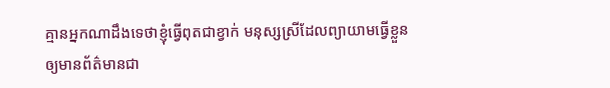គ្មានអ្នកណាដឹងទេថាខ្ញុំធ្វើពុតជាខ្វាក់ មនុស្សស្រីដែលព្យាយាមធ្វើខ្លួនឲ្យមានព័ត៌មានជា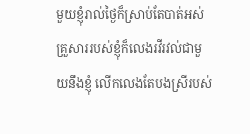មួយខ្ញុំរាល់ថ្ងៃក៏ស្រាប់តែបាត់អស់ គ្រួសាររបស់ខ្ញុំក៏លេងរវីរវល់ជាមួយនឹងខ្ញុំ លើកលេងតែបងស្រីរបស់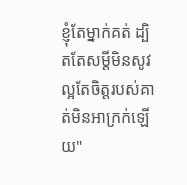ខ្ញុំតែម្នាក់គត់ ដ្បិតតែសម្ដីមិនសូវល្អតែចិត្តរបស់គាត់មិនអាក្រក់ឡើយ"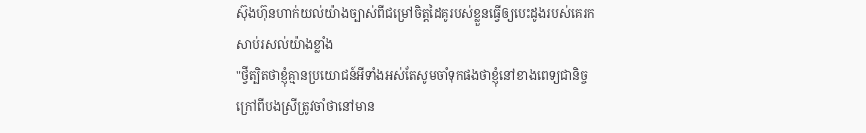ស៊ុងហ៊ុនហាក់យល់យ៉ាងច្បាស់ពីជម្រៅចិត្តដៃគូរបស់ខ្លួនធ្វើឲ្យបេះដូងរបស់គេរកសាប់រសល់យ៉ាងខ្លាំង
"ថ្វីត្បិតថាខ្ញុំគ្មានប្រយោជន៍អីទាំងអស់តែសូមចាំទុកផងថាខ្ញុំនៅខាងពេទ្យជានិច្ច ក្រៅពីបងស្រីត្រូវចាំថានៅមាន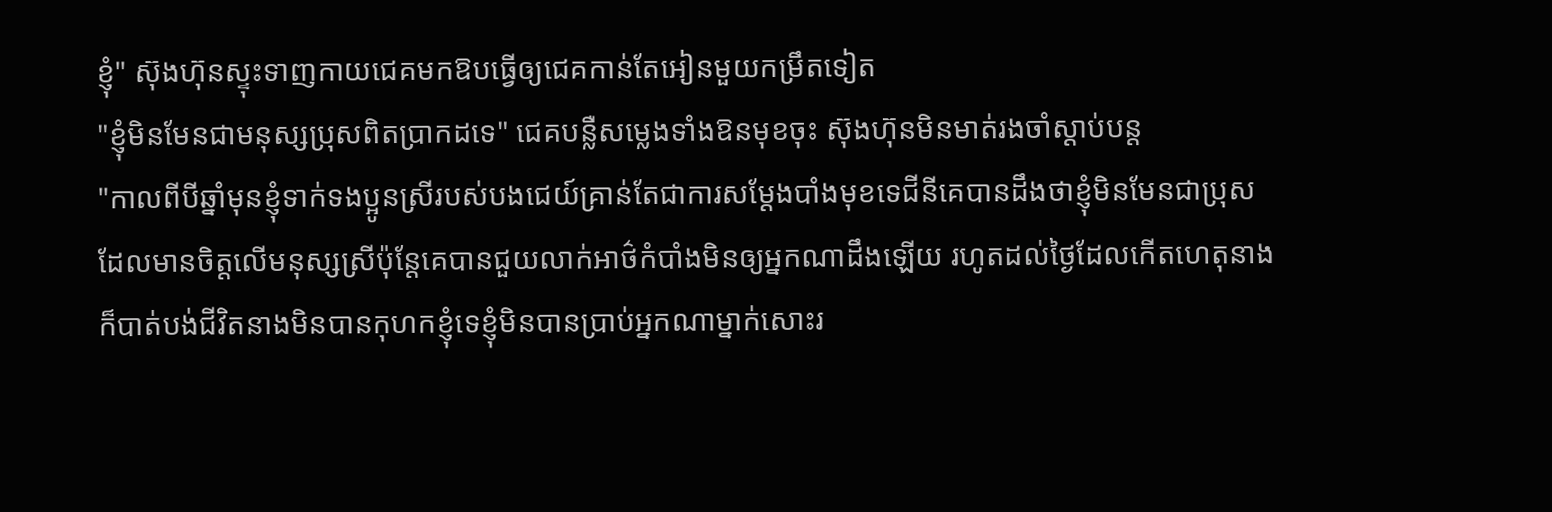ខ្ញុំ" ស៊ុងហ៊ុនស្ទុះទាញកាយជេគមកឱបធ្វើឲ្យជេគកាន់តែអៀនមួយកម្រឹតទៀត
"ខ្ញុំមិនមែនជាមនុស្សប្រុសពិតប្រាកដទេ" ជេគបន្លឺសម្លេងទាំងឱនមុខចុះ ស៊ុងហ៊ុនមិនមាត់រងចាំស្ដាប់បន្ត
"កាលពីបីឆ្នាំមុនខ្ញុំទាក់ទងប្អូនស្រីរបស់បងជេយ៍គ្រាន់តែជាការសម្ដែងបាំងមុខទេជីនីគេបានដឹងថាខ្ញុំមិនមែនជាប្រុសដែលមានចិត្តលើមនុស្សស្រីប៉ុន្តែគេបានជួយលាក់អាថ៌កំបាំងមិនឲ្យអ្នកណាដឹងឡើយ រហូតដល់ថ្ងៃដែលកើតហេតុនាងក៏បាត់បង់ជីវិតនាងមិនបានកុហកខ្ញុំទេខ្ញុំមិនបានប្រាប់អ្នកណាម្នាក់សោះរ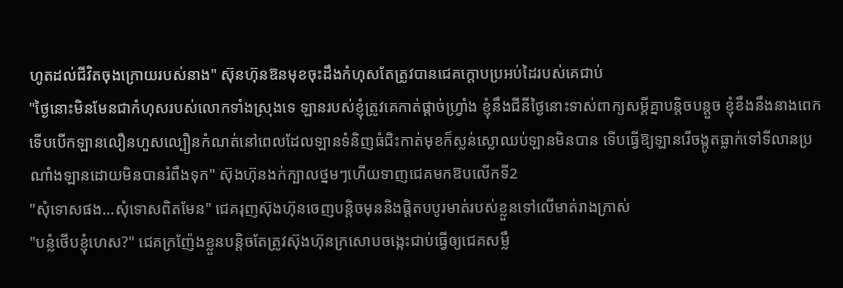ហូតដល់ជីវិតចុងក្រោយរបស់នាង" ស៊ុនហ៊ុនឱនមុខចុះដឹងកំហុសតែត្រូវបានជេគក្ដោបប្រអប់ដៃរបស់គេជាប់
"ថ្ងៃនោះមិនមែនជាកំហុសរបស់លោកទាំងស្រុងទេ ឡានរបស់ខ្ញុំត្រូវគេកាត់ផ្ដាច់ហ្វ្រាំង ខ្ញុំនឹងជីនីថ្ងៃនោះទាស់ពាក្យសម្ដីគ្នាបន្តិចបន្តួច ខ្ញុំខឹងនឹងនាងពេកទើបបើកឡានលឿនហួសល្បឿនកំណត់នៅពេលដែលឡានទំនិញធំជិះកាត់មុខក៏ស្លន់ស្លោឈប់ឡានមិនបាន ទើបធ្វើឱ្យឡានរើចង្កូតធ្លាក់ទៅទីលានប្រណាំងឡានដោយមិនបានរំពឹងទុក" ស៊ុងហ៊ុនងក់ក្បាលថ្នមៗហើយទាញជេគមកឱបលើកទី2
"សុំទោសផង...សុំទោសពិតមែន" ជេគរុញស៊ុងហ៊ុនចេញបន្តិចមុននិងផ្ដិតបបូរមាត់របស់ខ្លួនទៅលើមាត់រាងក្រាស់
"បន្លំថើបខ្ញុំហេស?" ជេគក្រញ៉ែងខ្លួនបន្តិចតែត្រូវស៊ុងហ៊ុនក្រសោបចង្កេះជាប់ធ្វើឲ្យជេគសម្លឹ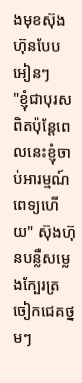ងមុខស៊ុងហ៊ុនបែបអៀនៗ
"ខ្ញុំជាបុរសពិតប៉ុន្ដែពេលនេះខ្ញុំចាប់អារម្មណ៍ពេទ្យហើយ" ស៊ុងហ៊ុនបន្លឺសម្លេងក្បែរត្រចៀកជេគថ្នមៗ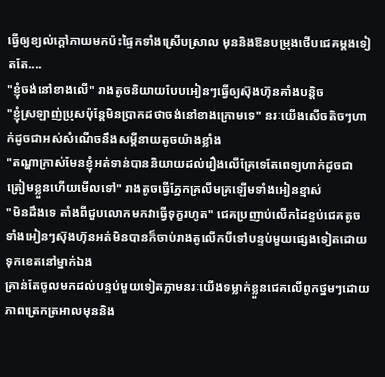ធ្វើឲ្យខ្យល់ក្ដៅភាយមកប៉ះផ្ទៃកទាំងស្រើបស្រាល មុននិងឱនបម្រុងថើបជេគម្ដងទៀតតែ....
"ខ្ញុំចង់នៅខាងលើ" រាងតូចនិយាយបែបអៀនៗធ្វើឲ្យស៊ុងហ៊ុនគាំងបន្តិច
"ខ្ញុំស្រឡាញ់ប្រុសប៉ុន្តែមិនប្រាកដថាចង់នៅខាងក្រោមទេ" នរៈយើងសើចតិចៗហាក់ដូចជាអស់សំណើចនឹងសម្ដីនាយតូចយ៉ាងខ្លាំង
"តណ្ហាក្រាស់មែនខ្ញុំអត់ទាន់បាននិយាយដល់រឿងលើគ្រែទេតែពេទ្យហាក់ដូចជាត្រៀមខ្លួនហើយមើលទៅ" រាងតូចធ្វើភ្នែកគ្រលីមគ្រឡើមទាំងអៀនខ្មាស់
"មិនដឹងទេ តាំងពីជួបលោកមកវាធ្វើទុក្ខរហូត" ជេគប្រញាប់លើកដៃខ្ទប់ជេគតូចទាំងអៀនៗស៊ុងហ៊ុនអត់មិនបានក៏ចាប់រាងតូលើកបីទៅបន្ទប់មួយផ្សេងទៀតដោយទុកខេតនៅម្នាក់ឯង
គ្រាន់តែចូលមកដល់បន្ទប់មួយទៀតភ្លាមនរៈយើងទម្លាក់ខ្លួនជេគលើពូកថ្នមៗដោយភាពត្រេកត្រអាលមុននិង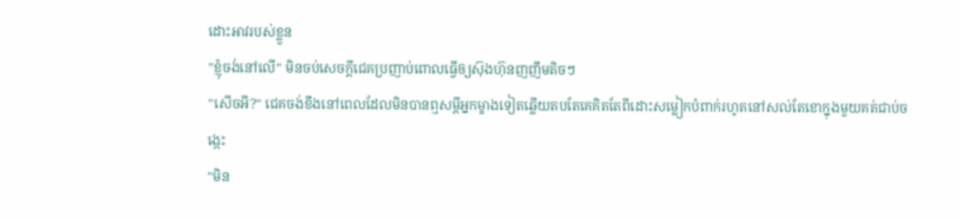ដោះអាវរបស់ខ្លួន
"ខ្ញុំចង់នៅលើ" មិនចប់សេចក្ដីជេគប្រញាប់ពោលធ្វើឲ្យស៊ុងហ៊ុនញញឹមតិចៗ
"សើចអី?" ជេគចង់ខឹងនៅពេលដែលមិនបានឮសម្ដីអ្នកម្ខាងទៀតឆ្លើយតបតែគេគិតតែពីដោះសម្លៀកបំពាក់រហូតនៅសល់តែខោក្នុងមួយគត់ជាប់ចង្កេះ
"មិន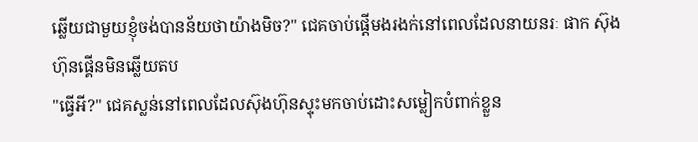ឆ្លើយជាមួយខ្ញុំចង់បានន័យថាយ៉ាងមិច?" ជេគចាប់ផ្ដើមងរងក់នៅពេលដែលនាយនរៈ ផាក ស៊ុងហ៊ុនផ្គើនមិនឆ្លើយតប
"ធ្វើអី?" ជេគស្លន់នៅពេលដែលស៊ុងហ៊ុនស្ទុះមកចាប់ដោះសម្លៀកបំពាក់ខ្លួន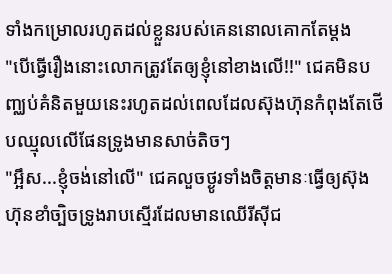ទាំងកម្រោលរហូតដល់ខ្លួនរបស់គេននោលគោកតែម្ដង
"បើធ្វើរឿងនោះលោកត្រូវតែឲ្យខ្ញុំនៅខាងលើ!!" ជេគមិនបញ្ឈប់គំនិតមួយនេះរហូតដល់ពេលដែលស៊ុងហ៊ុនកំពុងតែថើបឈ្មុលលើផែនទ្រូងមានសាច់តិចៗ
"អ្អឹស...ខ្ញុំចង់នៅលើ" ជេគលួចថ្ងូរទាំងចិត្តមានៈធ្វើឲ្យស៊ុងហ៊ុនខាំច្បិចទ្រូងរាបស្មើរដែលមានឈើរីស៊ីជ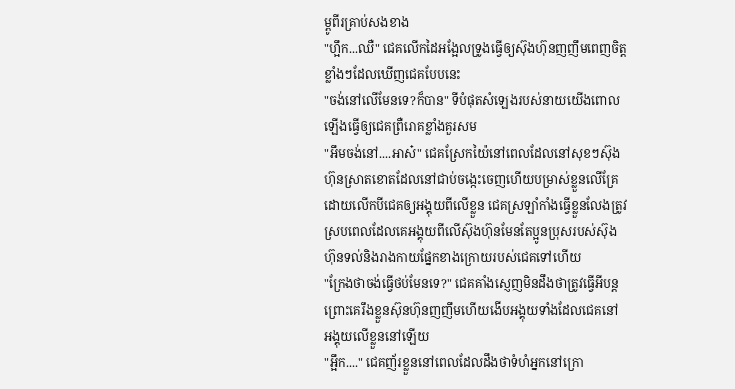ម្ពូពីរគ្រាប់សងខាង
"ហ្អឹក...ឈឺ" ជេគលើកដៃអង្អែលទ្រូងធ្វើឲ្យស៊ុងហ៊ុនញញឹមពេញចិត្តខ្លាំងៗដែលឃើញជេគបែបនេះ
"ចង់នៅលើមែនទេ?ក៏បាន" ទីបំផុតសំឡេងរបស់នាយយើងពោលឡើងធ្វើឲ្យជេគព្រឺរោគខ្លាំងគួរសម
"អឹមចង់នៅ....អាស៎" ជេគស្រែកយ៉ៃនៅពេលដែលនៅសុខៗស៊ុងហ៊ុនស្រាតខោតដែលនៅជាប់ចង្កេះចេញហើយបម្រាស់ខ្លួនលើគ្រែដោយលើកបីជេគឲ្យអង្គុយពីលើខ្លួន ជេគស្រឡាំកាំងធ្វើខ្លួនលែងត្រូវស្របពេលដែលគេអង្គុយពីលើស៊ុងហ៊ុនមែនតែប្អូនប្រុសរបស់ស៊ុងហ៊ុនទល់និងរាងកាយផ្នែកខាងក្រោយរបស់ជេគទៅហើយ
"ក្រែងថាចង់ធ្វើថប់មែនទេ?" ជេគគាំងស្ញេញមិនដឹងថាត្រូវធ្វើអីបន្តព្រោះគេរឹងខ្លួនស៊ុនហ៊ុនញញឹមហើយងើបអង្គុយទាំងដែលជេគនៅអង្គុយលើខ្លួននៅឡើយ
"អ្អឹក...." ជេគញ័រខ្លួននៅពេលដែលដឹងថាទំហំអ្នកនៅក្រោ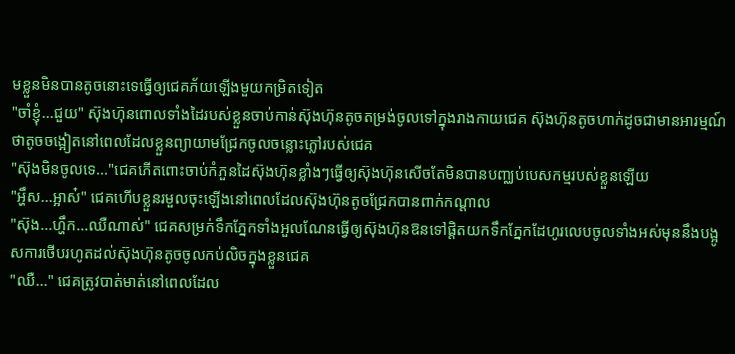មខ្លួនមិនបានតូចនោះទេធ្វើឲ្យជេគភ័យឡើងមួយកម្រិតទៀត
"ចាំខ្ញុំ...ជួយ" ស៊ុងហ៊ុនពោលទាំងដៃរបស់ខ្លួនចាប់កាន់ស៊ុងហ៊ុនតូចតម្រង់ចូលទៅក្នុងរាងកាយជេគ ស៊ុងហ៊ុនតូចហាក់ដូចជាមានអារម្មណ៍ថាតូចចង្អៀតនៅពេលដែលខ្លួនព្យាយាមជ្រែកចូលចន្លោះភ្លៅរបស់ជេគ
"ស៊ុងមិនចូលទេ..."ជេគភើតពោះចាប់កំភួនដៃស៊ុងហ៊ុនខ្លាំងៗធ្វើឲ្យស៊ុងហ៊ុនសើចតែមិនបានបញ្ឈប់បេសកម្មរបស់ខ្លួនឡើយ
"អ្ហឹស...អ្អាស៎" ជេគហើបខ្លួនរមួលចុះឡើងនៅពេលដែលស៊ុងហ៊ុនតូចជ្រែកបានពាក់កណ្ដាល
"ស៊ុង...ហ្ហឹក...ឈឺណាស់" ជេគសម្រក់ទឹកភ្នែកទាំងអួលណែនធ្វើឲ្យស៊ុងហ៊ុនឱនទៅផ្ដិតយកទឹកភ្នែកដែហូរលេបចូលទាំងអស់មុននឹងបង្អូសការថើបរហូតដល់ស៊ុងហ៊ុនតូចចូលកប់លិចក្នុងខ្លួនជេគ
"ឈឺ..." ជេគត្រូវបាត់មាត់នៅពេលដែល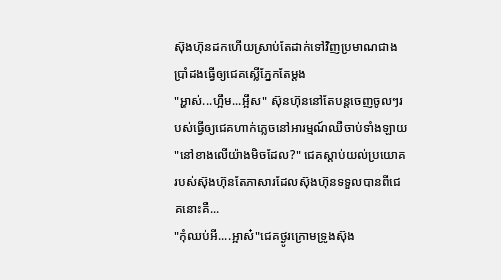ស៊ុងហ៊ុនដកហើយស្រាប់តែដាក់ទៅវិញប្រមាណជាងប្រាំដងធ្វើឲ្យជេគស្លើភ្នែកតែម្ដង
"អ្ហាស់...ហ្អឹម...អ្អឹស" ស៊ុនហ៊ុននៅតែបន្តចេញចូលៗរបស់ធ្វើឲ្យជេគហាក់ភ្លេចនៅអារម្មណ៍ឈឺចាប់ទាំងឡាយ
"នៅខាងលើយ៉ាងមិចដែល?" ជេគស្ដាប់យល់ប្រយោគរបស់ស៊ុងហ៊ុនតែភាសារដែលស៊ុងហ៊ុនទទួលបានពីជេគនោះគឺ...
"កុំឈប់អី....អ្អាស៎"ជេគថ្ងូរក្រោមទ្រូងស៊ុង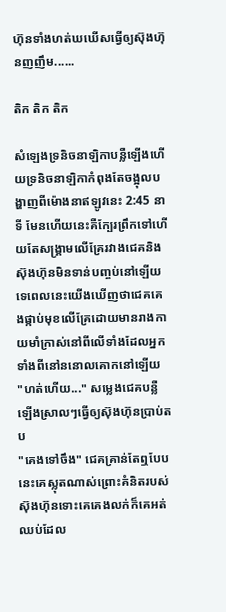ហ៊ុនទាំងហត់ឃឃើសធ្វើឲ្យស៊ុងហ៊ុនញញឹម......

តិក តិក តិក

សំឡេងទ្រនិចនាឡិកាបន្លឺឡើងហើយទ្រនិចនាឡិកាកំពុងតែចង្អុលបង្ហាញពីម៉ោងនាឥឡូវនេះ 2:45 នាទី មែនហើយនេះគឺក្បែរព្រឹកទៅហើយតែសង្គ្រាមលើគ្រែរវាងជេគនិងស៊ុងហ៊ុនមិនទាន់បញ្ចប់នៅឡើយទេពេលនេះយើងឃើញថាជេគគេងផ្កាប់មុខលើគ្រែដោយមានរាងកាយមាំក្រាស់នៅពីលើទាំងដែលអ្នកទាំងពីនៅននោលគោកនៅឡើយ
"ហត់ហើយ..." សម្លេងជេគបន្លឺឡើងស្រាលៗធ្វើឲ្យស៊ុងហ៊ុនប្រាប់តប
"គេងទៅចឹង" ជេគគ្រាន់តែឮបែបនេះគេស្លុតណាស់ព្រោះគំនិតរបស់ស៊ុងហ៊ុនទោះគេគេងលក់ក៏គេអត់ឈប់ដែល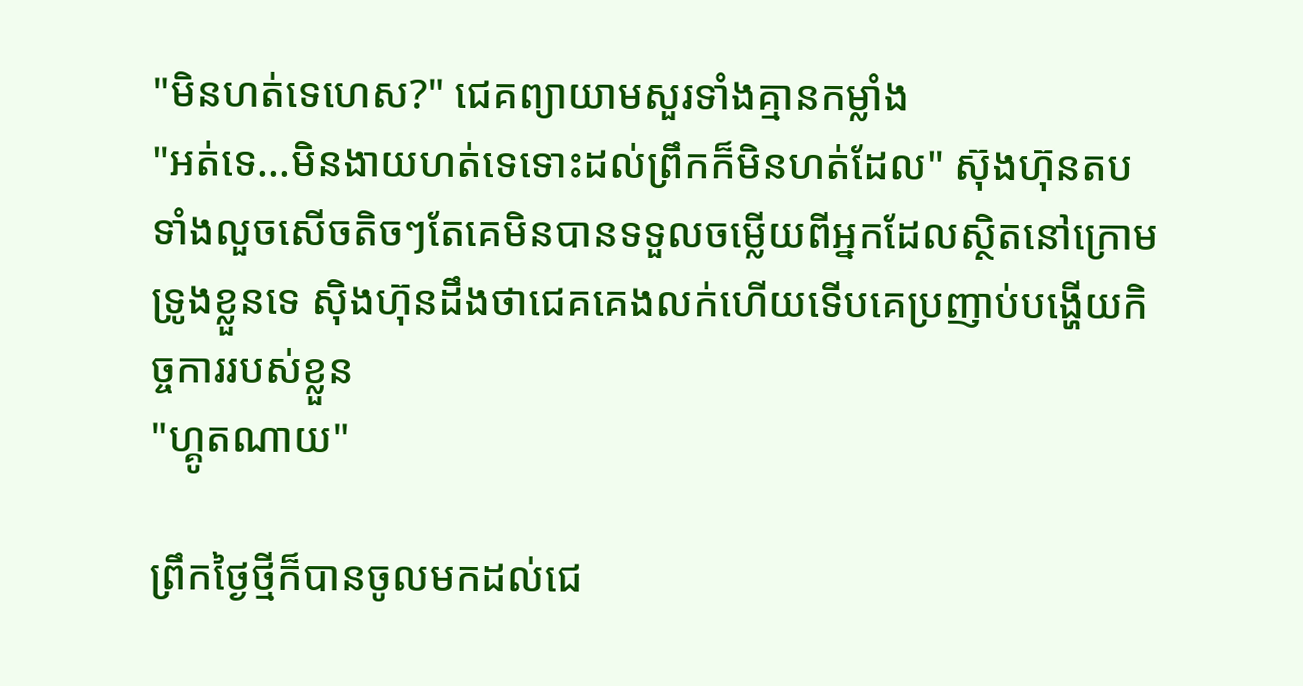"មិនហត់ទេហេស?" ជេគព្យាយាមសួរទាំងគ្មានកម្លាំង
"អត់ទេ...មិនងាយហត់ទេទោះដល់ព្រឹកក៏មិនហត់ដែល" ស៊ុងហ៊ុនតបទាំងលួចសើចតិចៗតែគេមិនបានទទួលចម្លើយពីអ្នកដែលស្ថិតនៅក្រោមទ្រូងខ្លួនទេ ស៊ិងហ៊ុនដឹងថាជេគគេងលក់ហើយទើបគេប្រញាប់បង្ហើយកិច្ចការរបស់ខ្លួន
"ហ្គូតណាយ"

ព្រឹកថ្ងៃថ្មីក៏បានចូលមកដល់ជេ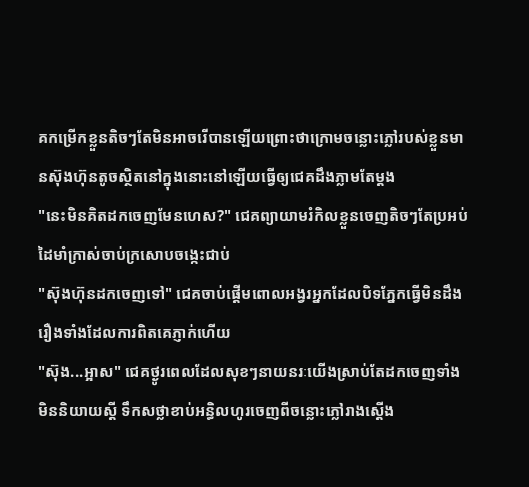គកម្រើកខ្លួនតិចៗតែមិនអាចរើបានឡើយព្រោះថាក្រោមចន្លោះភ្លៅរបស់ខ្លួនមានស៊ុងហ៊ុនតូចស្ថិតនៅក្នុងនោះនៅឡើយធ្វើឲ្យជេគដឹងភ្លាមតែម្ដង
"នេះមិនគិតដកចេញមែនហេស?" ជេគព្យាយាមរំកិលខ្លួនចេញតិចៗតែប្រអប់ដៃមាំក្រាស់ចាប់ក្រសោបចង្កេះជាប់
"ស៊ុងហ៊ុនដកចេញទៅ" ជេគចាប់ផ្ដើមពោលអង្វរអ្នកដែលបិទភ្នែកធ្វើមិនដឹងរឿងទាំងដែលការពិតគេភ្ញាក់ហើយ
"ស៊ុង...អ្អាស" ជេគថ្ងូរពេលដែលសុខៗនាយនរៈយើងស្រាប់តែដកចេញទាំងមិននិយាយស្ដី ទឹកសថ្លាខាប់អន្ធិលហូរចេញពីចន្លោះភ្លៅរាងស្ដើង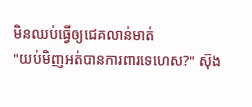មិនឈប់ធ្វើឲ្យជេគលាន់មាត់
"យប់មិញអត់បានការពារទេហេស?" ស៊ុង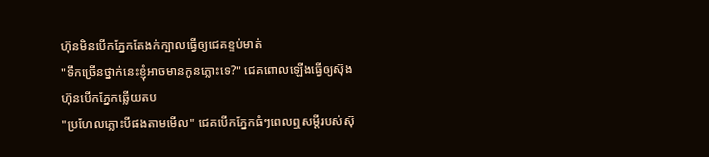ហ៊ុនមិនបើកភ្នែកតែងក់ក្បាលធ្វើឲ្យជេគខ្ទប់មាត់
"ទឹកច្រើនថ្នាក់នេះខ្ញុំអាចមានកូនភ្លោះទេ?" ជេគពោលឡើងធ្វើឲ្យស៊ុងហ៊ុនបើកភ្នែកឆ្លើយតប
"ប្រហែលភ្លោះបីផងតាមមើល" ជេគបើកភ្នែកធំៗពេលឮសម្ដីរបស់ស៊ុ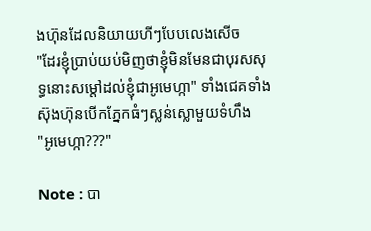ងហ៊ុនដែលនិយាយហីៗបែបលេងសើច
"ដែរខ្ញុំប្រាប់យប់មិញថាខ្ញុំមិនមែនជាបុរសសុទ្ធនោះសម្ដៅដល់ខ្ញុំជាអូមេហ្កា" ទាំងជេគទាំងស៊ុងហ៊ុនបើកភ្នែកធំៗស្លន់ស្លោមួយទំហឹង
"អូមេហ្កា???"

Note : បា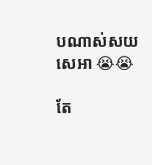បណាស់សយសេអា 😭😭

តែ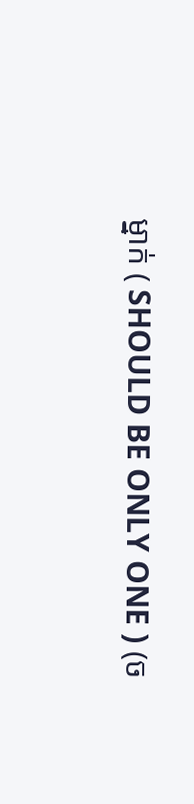ម្នាក់ ( SHOULD BE ONLY ONE ) (ច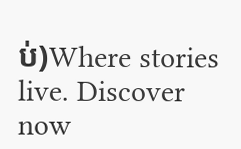ប់)Where stories live. Discover now